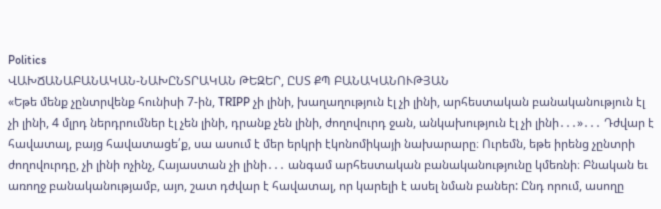Politics
ՎԱԽՃԱՆԱԲԱՆԱԿԱՆ-ՆԱԽԸՆՏՐԱԿԱՆ ԹԵԶԵՐ, ԸՍՏ ՔՊ ԲԱՆԱԿԱՆՈՒԹՅԱՆ
«Եթե մենք չընտրվենք հունիսի 7-ին, TRIPP չի լինի, խաղաղություն էլ չի լինի, արհեստական բանականություն էլ չի լինի, 4 մլրդ ներդրումներ էլ չեն լինի, դրանք չեն լինի, ժողովուրդ ջան, անկախություն էլ չի լինի․․․»․․․ Դժվար է հավատալ, բայց հավատացե՛ք, սա ասում է մեր երկրի էկոնոմիկայի նախարարը։ Ուրեմն, եթե իրենց չընտրի ժողովուրդը, չի լինի ոչինչ, Հայաստան չի լինի․․․ անգամ արհեստական բանականությունը կմեռնի։ Բնական եւ առողջ բանականությամբ, այո, շատ դժվար է հավատալ, որ կարելի է ասել նման բաներ: Ընդ որում, ասողը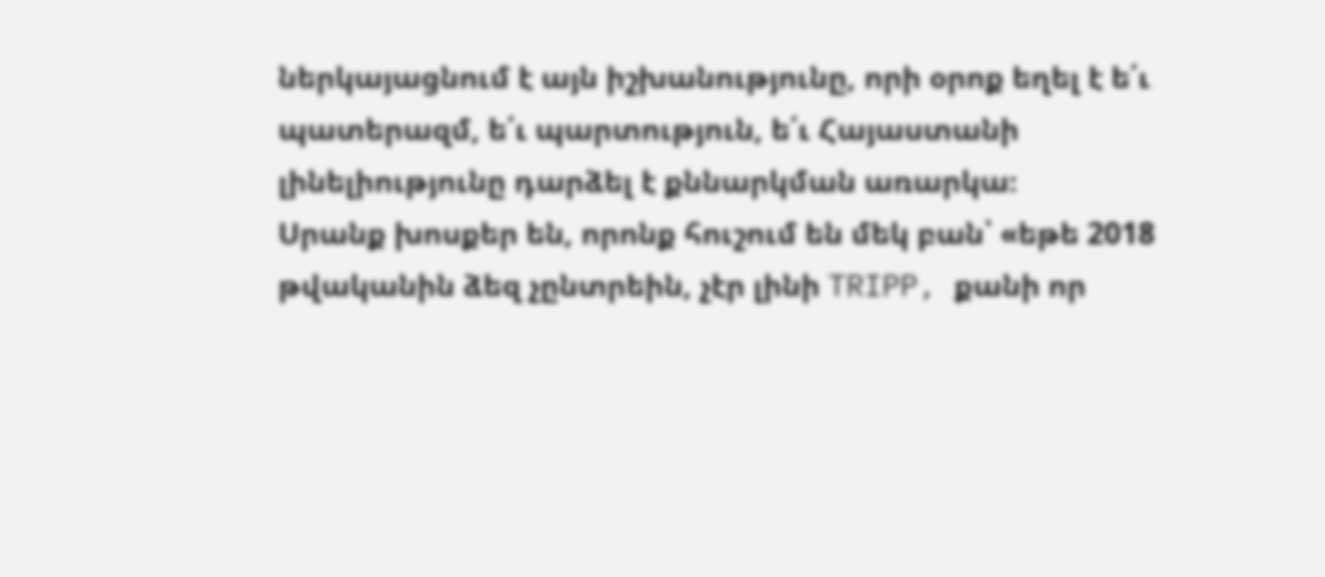ներկայացնում է այն իշխանությունը, որի օրոք եղել է ե՛ւ պատերազմ, ե՛ւ պարտություն, ե՛ւ Հայաստանի լինելիությունը դարձել է քննարկման առարկա։
Սրանք խոսքեր են, որոնք հուշում են մեկ բան՝ «եթե 2018 թվականին ձեզ չընտրեին, չէր լինի TRIPP, քանի որ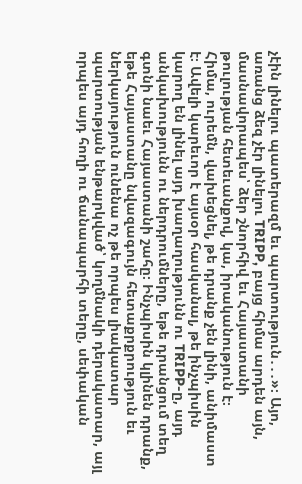չէին լինելու պատերազմ եւ պարտություն․․․»։ Այո, առանց ձեզ չէր լինելու TRIPP, բայց հիմա արդեն այն, մասնավորապես՝ ձեր շնորհիվ եւ Հայաստանի թուլության հետեւանքով, կա, իրականություն է։
Հիմա, ուրեմն, վախեցնել, թե դրանք չեն լինի, անիմաստ է։ Ավելի կարեւոր է այսօր հասկանալ, թե ինչպիսին կարող են լինել այդ խաղաղությունն ու TRIPP-ը, այդ անկախությունն ու ներդրումները, եթե դրանցում տեղ գտնի նաեւ Հայաստանի շահը։ Ինչպիսին կլինեն դրանք, եթե Հայաստանը նվազագույն հետաքրքրություն եւ ներկայություն ունենա ոչ թե որպես լիակատար պարտության ենթարկված՝ կողմնակի դերակատար, այլ որպես այդ հողի ու ճանապարհի տերը, սեփական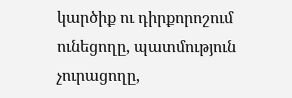կարծիք ու դիրքորոշում ունեցողը, պատմություն չուրացողը,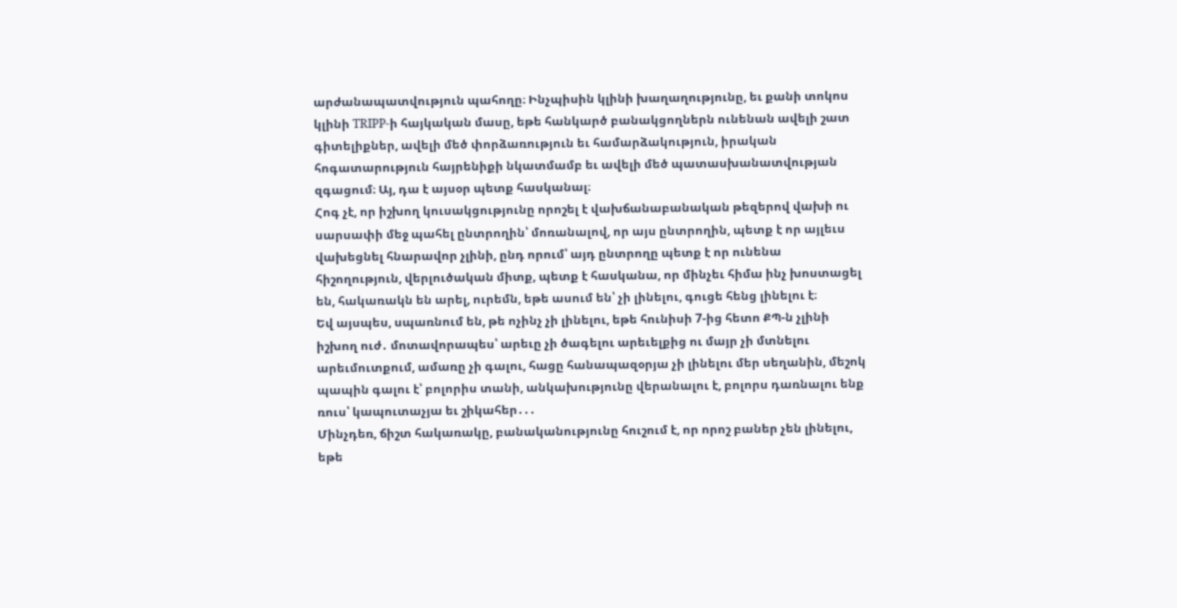արժանապատվություն պահողը։ Ինչպիսին կլինի խաղաղությունը, եւ քանի տոկոս կլինի TRIPP-ի հայկական մասը, եթե հանկարծ բանակցողներն ունենան ավելի շատ գիտելիքներ, ավելի մեծ փորձառություն եւ համարձակություն, իրական հոգատարություն հայրենիքի նկատմամբ եւ ավելի մեծ պատասխանատվության զգացում։ Այ, դա է այսօր պետք հասկանալ։
Հոգ չէ, որ իշխող կուսակցությունը որոշել է վախճանաբանական թեզերով վախի ու սարսափի մեջ պահել ընտրողին՝ մոռանալով, որ այս ընտրողին, պետք է որ այլեւս վախեցնել հնարավոր չլինի, ընդ որում՝ այդ ընտրողը պետք է որ ունենա հիշողություն, վերլուծական միտք, պետք է հասկանա, որ մինչեւ հիմա ինչ խոստացել են, հակառակն են արել, ուրեմն, եթե ասում են՝ չի լինելու, գուցե հենց լինելու է։
Եվ այսպես, սպառնում են, թե ոչինչ չի լինելու, եթե հունիսի 7-ից հետո ՔՊ-ն չլինի իշխող ուժ․ մոտավորապես՝ արեւը չի ծագելու արեւելքից ու մայր չի մտնելու արեւմուտքում, ամառը չի գալու, հացը հանապազօրյա չի լինելու մեր սեղանին, մեշոկ պապին գալու է՝ բոլորիս տանի, անկախությունը վերանալու է, բոլորս դառնալու ենք ռուս՝ կապուտաչյա եւ շիկահեր․․․
Մինչդեռ, ճիշտ հակառակը, բանականությունը հուշում է, որ որոշ բաներ չեն լինելու, եթե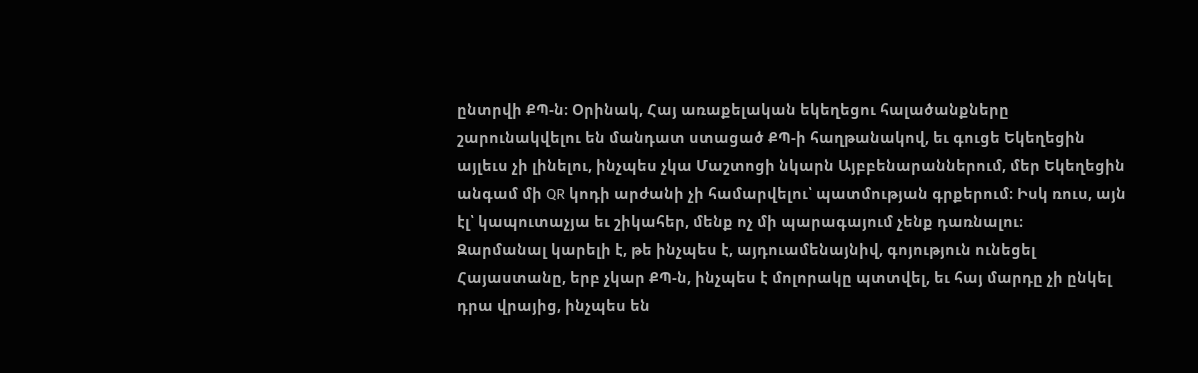ընտրվի ՔՊ-ն։ Օրինակ, Հայ առաքելական եկեղեցու հալածանքները շարունակվելու են մանդատ ստացած ՔՊ-ի հաղթանակով, եւ գուցե Եկեղեցին այլեւս չի լինելու, ինչպես չկա Մաշտոցի նկարն Այբբենարաններում, մեր Եկեղեցին անգամ մի QR կոդի արժանի չի համարվելու՝ պատմության գրքերում։ Իսկ ռուս, այն էլ՝ կապուտաչյա եւ շիկահեր, մենք ոչ մի պարագայում չենք դառնալու։
Զարմանալ կարելի է, թե ինչպես է, այդուամենայնիվ, գոյություն ունեցել Հայաստանը, երբ չկար ՔՊ-ն, ինչպես է մոլորակը պտտվել, եւ հայ մարդը չի ընկել դրա վրայից, ինչպես են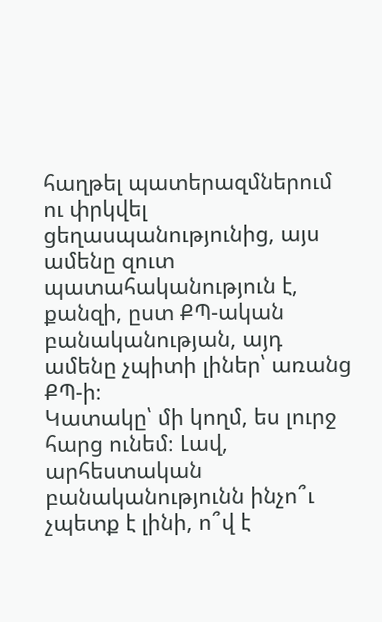հաղթել պատերազմներում ու փրկվել ցեղասպանությունից, այս ամենը զուտ պատահականություն է, քանզի, ըստ ՔՊ-ական բանականության, այդ ամենը չպիտի լիներ՝ առանց ՔՊ-ի։
Կատակը՝ մի կողմ, ես լուրջ հարց ունեմ։ Լավ, արհեստական բանականությունն ինչո՞ւ չպետք է լինի, ո՞վ է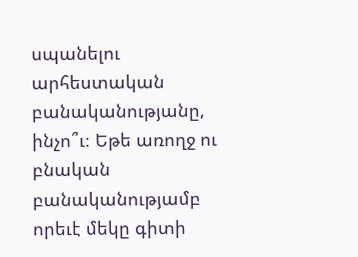սպանելու արհեստական բանականությանը, ինչո՞ւ։ Եթե առողջ ու բնական բանականությամբ որեւէ մեկը գիտի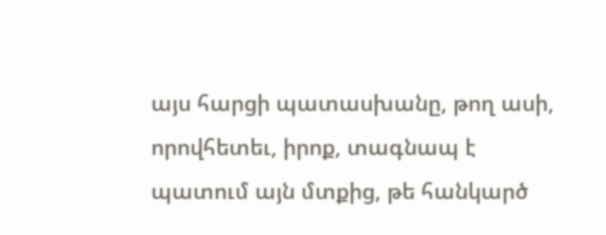այս հարցի պատասխանը, թող ասի, որովհետեւ, իրոք, տագնապ է պատում այն մտքից, թե հանկարծ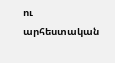ու արհեստական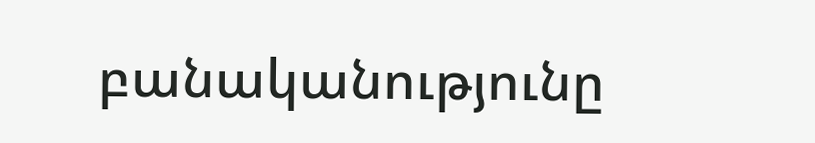բանականությունը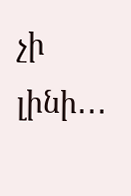չի լինի․․․